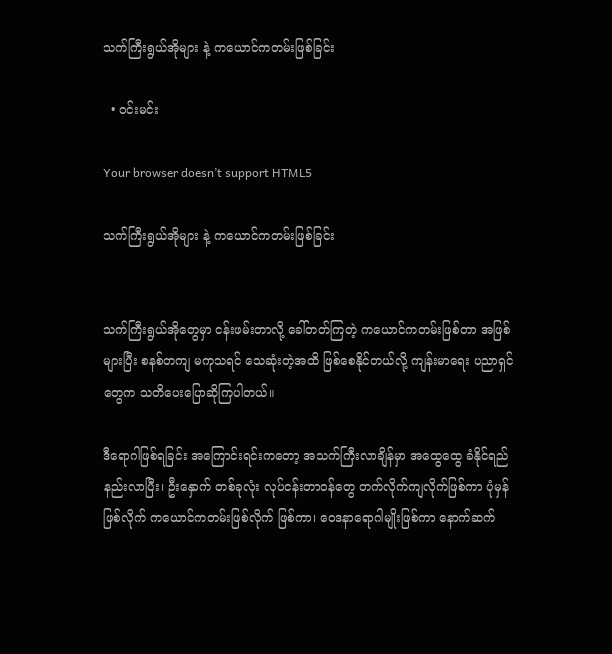သက်ကြီးရွယ်အိုများ နဲ့ ကယောင်ကတမ်းဖြစ်ခြင်း

  • ဝင်းမင်း

Your browser doesn’t support HTML5

သက်ကြီးရွယ်အိုများ နဲ့ ကယောင်ကတမ်းဖြစ်ခြင်း


သက်ကြီးရွယ်အိုတွေမှာ ငန်းဖမ်းတာလို့ ခေါ်တတ်ကြတဲ့ ကယောင်ကတမ်းဖြစ်တာ အဖြစ်များပြီး စနစ်တကျ မကုသရင် သေဆုံးတဲ့အထိ ဖြစ်စေနိုင်တယ်လို့ ကျန်းမာရေး ပညာရှင်တွေက သတိပေးပြောဆိုကြပါတယ်။

ဒီရောဂါဖြစ်ရခြင်း အကြောင်းရင်းကတော့ အသက်ကြီးလာချိန်မှာ အထွေထွေ ခံနိုင်ရည်နည်းလာပြီး၊ ဦးနှောက် တစ်ခုလုံး လုပ်ငန်းတာဝန်တွေ တက်လိုက်ကျလိုက်ဖြစ်ကာ ပုံမှန်ဖြစ်လိုက် ကယောင်ကတမ်းဖြစ်လိုက် ဖြစ်ကာ၊ ဝေဒနာရောဂါမျိုးဖြစ်ကာ နောက်ဆက်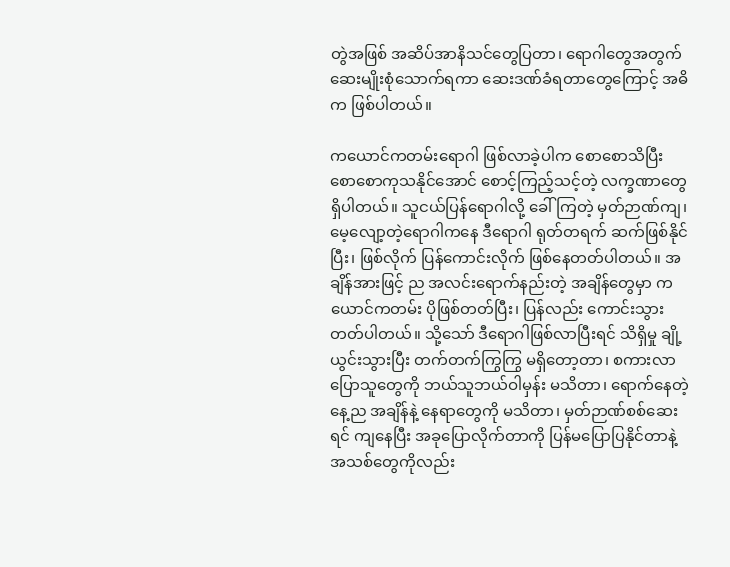တွဲအဖြစ် အဆိပ်အာနိသင်တွေပြတာ၊ ရောဂါတွေအတွက် ဆေးမျိုးစုံသောက်ရကာ ဆေးဒဏ်ခံရတာတွေကြောင့် အဓိက ဖြစ်ပါတယ်။

ကယောင်ကတမ်းရောဂါ ဖြစ်လာခဲ့ပါက စောစောသိပြီး စောစောကုသနိုင်အောင် စောင့်ကြည့်သင့်တဲ့ လက္ခဏာတွေ ရှိပါတယ်။ သူငယ်ပြန်ရောဂါလို့ ခေါ်ကြတဲ့ မှတ်ဉာဏ်ကျ၊ မေ့လျော့တဲ့ရောဂါကနေ ဒီရောဂါ ရုတ်တရက် ဆက်ဖြစ်နိုင်ပြီး၊ ဖြစ်လိုက် ပြန်ကောင်းလိုက် ဖြစ်နေတတ်ပါတယ်။ အချိန်အားဖြင့် ည အလင်းရောက်နည်းတဲ့ အချိန်တွေမှာ ကယောင်ကတမ်း ပိုဖြစ်တတ်ပြီး၊ ပြန်လည်း ကောင်းသွားတတ်ပါတယ်။ သို့သော် ဒီရောဂါဖြစ်လာပြီးရင် သိရှိမှု ချို့ယွင်းသွားပြီး တက်တက်ကြွကြွ မရှိတော့တာ၊ စကားလာပြောသူတွေကို ဘယ်သူဘယ်ဝါမှန်း မသိတာ၊ ရောက်နေတဲ့ နေ့ည အချိန်နဲ့ နေရာတွေကို မသိတာ၊ မှတ်ဉာဏ်စစ်ဆေးရင် ကျနေပြီး အခုပြောလိုက်တာကို ပြန်မပြောပြနိုင်တာနဲ့ အသစ်တွေကိုလည်း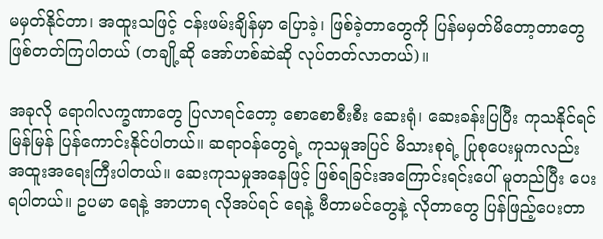မမှတ်နိုင်တာ၊ အထူးသဖြင့် ငန်းဖမ်းချိန်မှာ ပြောခဲ့၊ ဖြစ်ခဲ့တာတွေကို ပြန်မမှတ်မိတော့တာတွေ ဖြစ်တတ်ကြပါတယ် (တချို့ဆို အော်ဟစ်ဆဲဆို လုပ်တတ်လာတယ်)။

အခုလို ရောဂါလက္ခဏာတွေ ပြလာရင်တော့ စောစောစီးစီး ဆေးရုံ၊ ဆေးခန်းပြပြီး ကုသနိုင်ရင် မြန်မြန် ပြန်ကောင်းနိုင်ပါတယ်။ ဆရာဝန်တွေရဲ့ ကုသမှုအပြင် မိသားစုရဲ့ ပြုစုပေးမှုကလည်း အထူးအရေးကြီးပါတယ်။ ဆေးကုသမှုအနေဖြင့် ဖြစ်ရခြင်းအကြောင်းရင်းပေါ် မူတည်ပြီး ပေးရပါတယ်။ ဥပမာ ရေနဲ့ အာဟာရ လိုအပ်ရင် ရေနဲ့ ဗီတာမင်တွေနဲ့ လိုတာတွေ ပြန်ဖြည့်ပေးတာ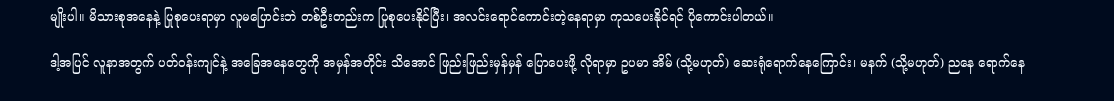မျိုးပါ။ မိသားစုအနေနဲ့ ပြုစုပေးရာမှာ လူမပြောင်းဘဲ တစ်ဦးတည်းက ပြုစုပေးနိုင်ပြီး၊ အလင်းရောင်ကောင်းတဲ့နေရာမှာ ကုသပေးနိုင်ရင် ပိုကောင်းပါတယ်။

ဒါ့အပြင် လူနာအတွက် ပတ်ဝန်းကျင်နဲ့ အခြေအနေတွေကို အမှန်အတိုင်း သိအောင် ဖြည်းဖြည်းမှန်မှန် ပြောပေးဖို့ လိုရာမှာ ဥပမာ အိမ် (သို့မဟုတ်) ဆေးရုံရောက်နေကြောင်း၊ မနက် (သို့မဟုတ်) ညနေ ရောက်နေ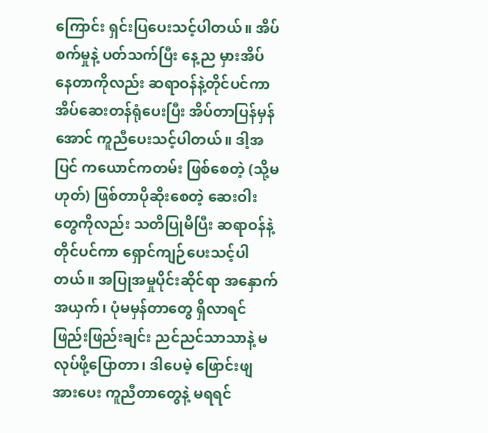ကြောင်း ရှင်းပြပေးသင့်ပါတယ်။ အိပ်စက်မှုနဲ့ ပတ်သက်ပြီး နေ့ည မှားအိပ်နေတာကိုလည်း ဆရာဝန်နဲ့တိုင်ပင်ကာ အိပ်ဆေးတန်ရုံပေးပြီး အိပ်တာပြန်မှန်အောင် ကူညီပေးသင့်ပါတယ်။ ဒါ့အပြင် ကယောင်ကတမ်း ဖြစ်စေတဲ့ (သို့မဟုတ်) ဖြစ်တာပိုဆိုးစေတဲ့ ဆေးဝါးတွေကိုလည်း သတိပြုမိပြီး ဆရာဝန်နဲ့ တိုင်ပင်ကာ ရှောင်ကျဉ်ပေးသင့်ပါတယ်။ အပြုအမှုပိုင်းဆိုင်ရာ အနှောက်အယှက်၊ ပုံမမှန်တာတွေ ရှိလာရင် ဖြည်းဖြည်းချင်း ညင်ညင်သာသာနဲ့ မလုပ်ဖို့ပြောတာ၊ ဒါပေမဲ့ ဖြောင်းဖျအားပေး ကူညီတာတွေနဲ့ မရရင်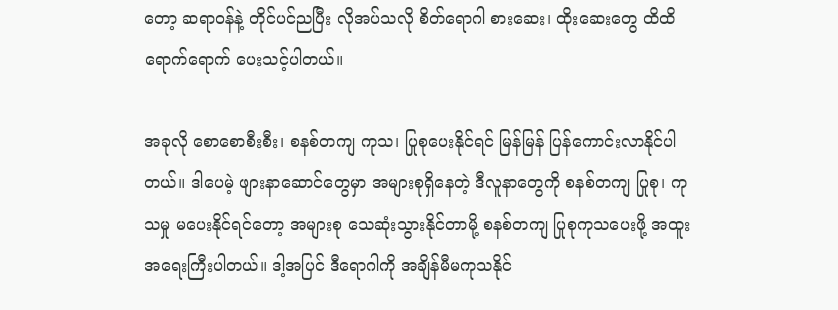တော့ ဆရာဝန်နဲ့ တိုင်ပင်ညပြီး လိုအပ်သလို စိတ်ရောဂါ စားဆေး၊ ထိုးဆေးတွေ ထိထိရောက်ရောက် ပေးသင့်ပါတယ်။

အခုလို စောစောစီးစီး၊ စနစ်တကျ ကုသ၊ ပြုစုပေးနိုင်ရင် မြန်မြန် ပြန်ကောင်းလာနိုင်ပါတယ်။ ဒါပေမဲ့ ဖျားနာဆောင်တွေမှာ အများစုရှိနေတဲ့ ဒီလူနာတွေကို စနစ်တကျ ပြုစု၊ ကုသမှု မပေးနိုင်ရင်တော့ အများစု သေဆုံးသွားနိုင်တာမို့ စနစ်တကျ ပြုစုကုသပေးဖို့ အထူးအရေးကြီးပါတယ်။ ဒါ့အပြင် ဒီရောဂါကို အချိန်မီမကုသနိုင်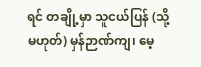ရင် တချို့မှာ သူငယ်ပြန် (သို့မဟုတ်) မှန်ဉာဏ်ကျ၊ မေ့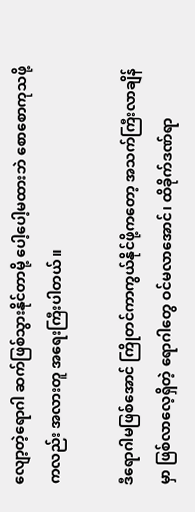လျော့တဲ့ရောဂါ ဆက်ဖြစ်သွားနိုင်တာမို့ ပေါ့ပေါ့မထားဘဲ စောစောကုသဖို့ကလည်း အလားတူ အရေးကြီးပါတယ်။

ဒီရောဂါမဖြစ်အောင် ကြိုတင်ကာကွယ်နိုင်ဖို့ကတော့ အသက်ကြီးလာချိန်မှာ ဖြစ်လာလေ့ရှိတဲ့ ရောဂါတွေ ဝင်မလာအောင်၊ ထိခိုက်ဒဏ်ရာ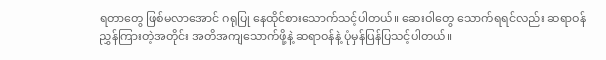ရတာတွေ ဖြစ်မလာအောင် ဂရုပြု နေထိုင်စားသောက်သင့်ပါတယ်။ ဆေးဝါတွေ သောက်ရရင်လည်း ဆရာဝန် ညွှန်ကြားတဲ့အတိုင်း အတိအကျသောက်ဖို့နဲ့ ဆရာဝန်နဲ့ ပုံမှန်ပြန်ပြသင့်ပါတယ်။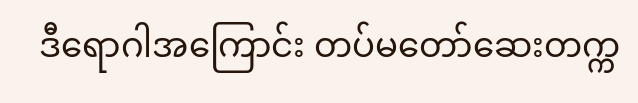ဒီရောဂါအကြောင်း တပ်မတော်ဆေးတက္က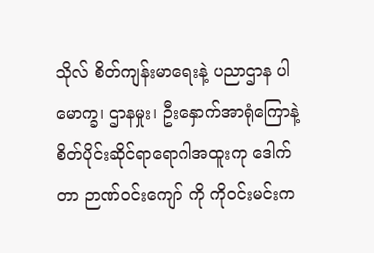သိုလ် စိတ်ကျန်းမာရေးနဲ့ ပညာဌာန ပါမောက္ခ၊ ဌာနမှုး၊ ဦးနှောက်အာရုံကြောနဲ့ စိတ်ပိုင်းဆိုင်ရာရောဂါအထူးကု ဒေါက်တာ ဉာဏ်ဝင်းကျော် ကို ကိုဝင်းမင်းက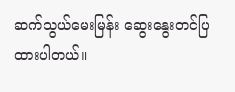ဆက်သွယ်မေးမြန်း ဆွေးနွေးတင်ပြထားပါတယ်။